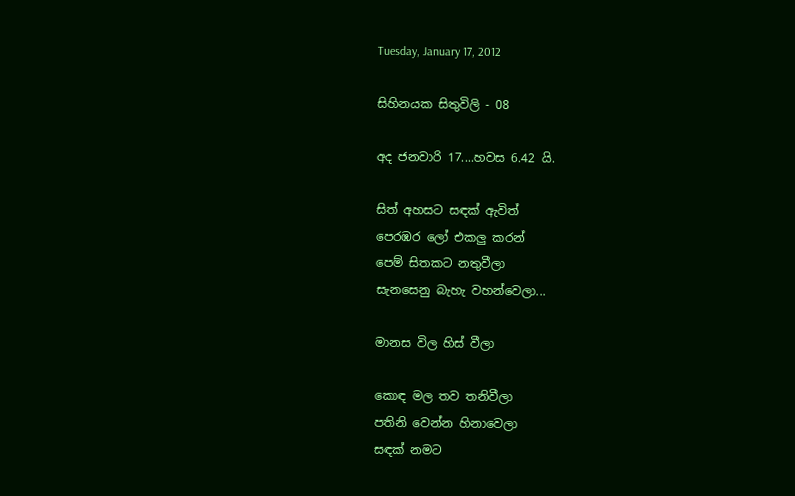Tuesday, January 17, 2012

සිහිනයක සිතුවිලි - 08

අද ජනවාරි 17....හවස 6.42 යි.

සිත් අහසට සඳක් ඇවිත්
පෙරඹර ලෝ එකලු කරන්
පෙම් සිතකට නතුවීලා
සැනසෙනු බැහැ වහන්වෙලා...

මානස විල හිස් වීලා

කොඳ මල තව තනිවීලා
පතිනි වෙන්න හිනාවෙලා
සඳක් නමට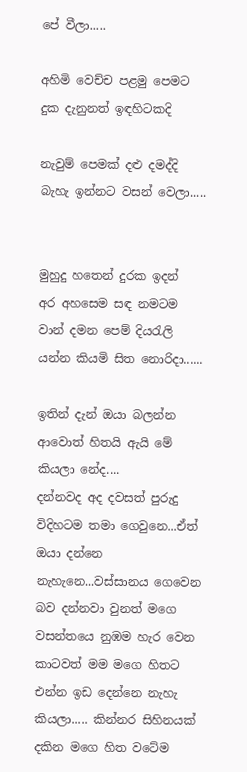පේ වීලා.....

අහිමි වෙච්ච පළමු පෙමට
දුක දැනුනත් ඉඳහිටකදි

නැවුම් පෙමක් දළු දමද්දි
බැහැ ඉන්නට වසන් වෙලා.....


මුහුදු හතෙන් දුරක ඉදන්
අර අහසෙම සඳ නමටම
වාන් දමන පෙම් දියරැලි
යන්න කියමි සිත නොරිදා......

ඉතින් දැන් ඔයා බලන්න ආවොත් හිතයි ඇයි මේ කියලා නේද....
දන්නවද අද දවසත් පුරුදු විදිහටම තමා ගෙවුනෙ...ඒත් ඔයා දන්නෙ නැහැනෙ...වස්සානය ගෙවෙන බව දන්නවා වුනත් මගෙ වසන්තයෙ නුඹම හැර වෙන කාටවත් මම මගෙ හිතට එන්න ඉඩ දෙන්නෙ නැහැ කියලා..... කින්නර සිහිනයක් දකින මගෙ හිත වටේම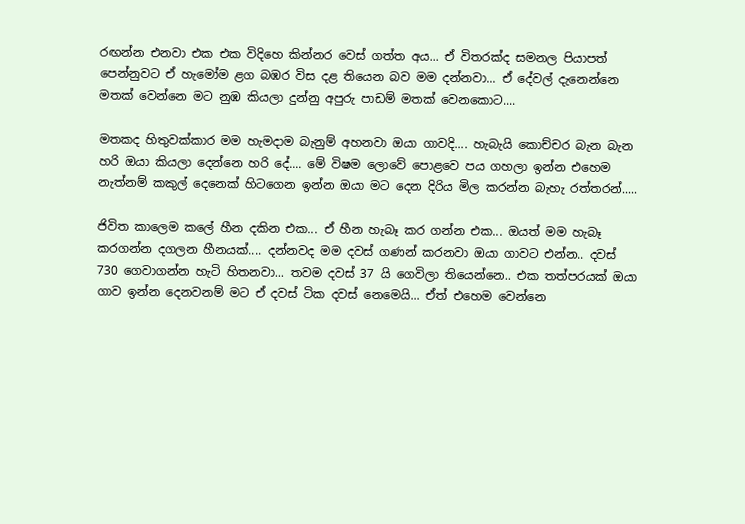රඟන්න එනවා එක එක විදිහෙ කින්නර වෙස් ගත්ත අය... ඒ විතරක්ද සමනල පියාපත් පෙන්නුවට ඒ හැමෝම ළග බඹර විස දළ තියෙන බව මම දන්නවා... ඒ දේවල් දැනෙන්නෙ මතක් වෙන්නෙ මට නුඹ කියලා දුන්නු අපුරු පාඩම් මතක් වෙනකොට....

මතකද හිතුවක්කාර මම හැමදාම බැනුම් අහනවා ඔයා ගාවදි.... හැබැයි කොච්චර බැන බැන හරි ඔයා කියලා දෙන්නෙ හරි දේ.... මේ විෂම ලොවේ පොළවෙ පය ගහලා ඉන්න එහෙම නැත්නම් කකුල් දෙනෙක් හිටගෙන ඉන්න ඔයා මට දෙන දිරිය මිල කරන්න බැහැ රත්තරන්.....

ජිවිත කාලෙම කලේ හීන දකින එක... ඒ හීන හැබෑ කර ගන්න එක... ඔයත් මම හැබෑ කරගන්න දගලන හීනයක්.... දන්නවද මම දවස් ගණන් කරනවා ඔයා ගාවට එන්න.. දවස් 730 ගෙවාගන්න හැටි හිතනවා... තවම දවස් 37 යි ගෙවිලා තියෙන්නෙ.. එක තත්පරයක් ඔයා ගාව ඉන්න දෙනවනම් මට ඒ දවස් ටික දවස් නෙමෙයි... ඒත් එහෙම වෙන්නෙ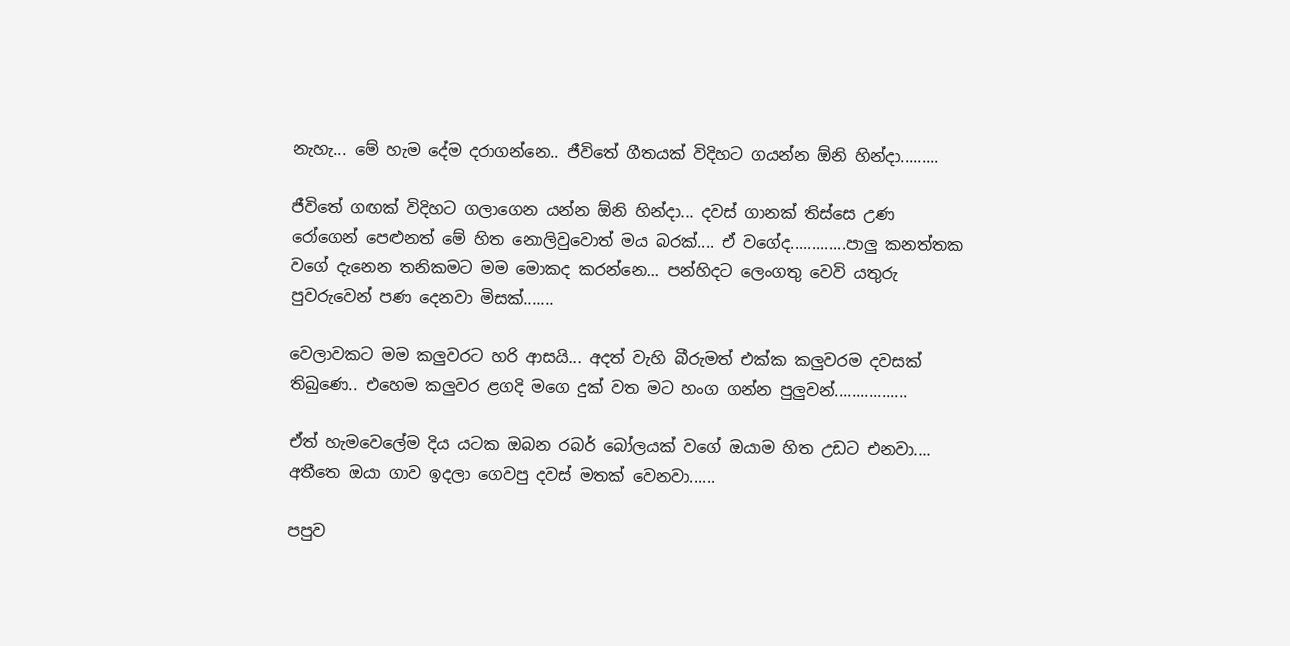නැහැ... මේ හැම දේම දරාගන්නෙ.. ජීවිතේ ගීතයක් විදිහට ගයන්න ඕනි හින්දා.........

ජීවිතේ ගඟක් විදිහට ගලාගෙන යන්න ඕනි හින්දා... දවස් ගානක් තිස්සෙ උ‍ණ රෝගෙන් පෙළුනත් මේ හිත නොලිවුවොත් මය බරක්.... ඒ වගේද.............පාලු කනත්තක වගේ දැනෙන තනිකමට මම මොකද කරන්නෙ... පන්හිදට ලෙංගතු වෙවි යතුරු පුවරුවෙන් ‍පණ දෙනවා මිසක්.......

වෙලාවකට මම කලුවරට හරි ආසයි... අදත් වැහි බීරුමත් එක්ක කලුවරම දවසක් තිබුණෙ.. එහෙම කලුවර ළගදි මගෙ දුක් වත මට හංග ගන්න පුලුවන්.................

ඒත් හැමවෙලේම දිය යටක ඔබන රබර් බෝලයක් වගේ ඔයාම හිත උඩට එනවා.... අතීතෙ ඔයා ගාව ඉදලා ගෙවපු දවස් මතක් වෙනවා......

පපුව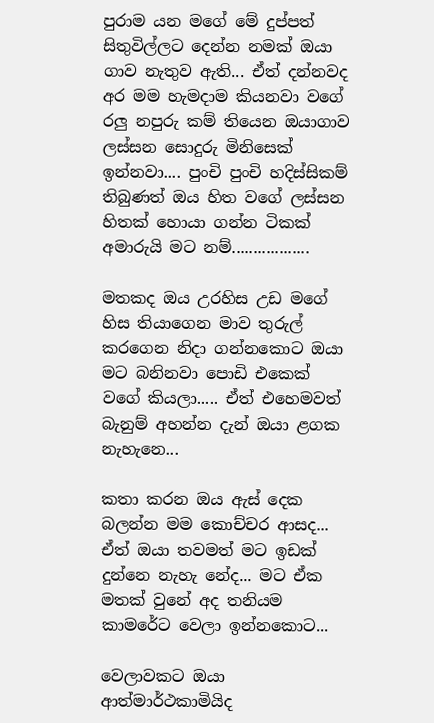පුරාම යන මගේ මේ දුප්පත් සිතුවිල්ලට දෙන්න නමක් ඔයා ගාව නැතුව ඇති... ඒත් දන්නවද අර මම හැමදාම කියනවා වගේ රලු නපුරු කම් තියෙන ඔයාගාව ලස්සන සොදුරු මිනිසෙක් ඉන්නවා.... පුංචි පුංචි හදිස්සිකම් තිබුණත් ඔය හිත වගේ ලස්සන හිතක් හොයා ගන්න ටිකක් අමාරුයි මට නම්..................

මතකද ඔය උරහිස උඩ මගේ හිස තියාගෙන මාව තුරුල් කරගෙන නිදා ගන්නකොට ඔයා මට බනිනවා පොඩි එකෙක් වගේ කියලා..... ඒත් එහෙමවත් බැනුම් අහන්න දැන් ඔයා ළගක නැහැනෙ...

කතා කරන ඔය ඇස් දෙක බලන්න මම කොච්චර ආසද... ඒත් ඔයා තවමත් මට ඉඩක් දුන්නෙ නැහැ නේද... මට ඒක මතක් වුනේ අද තනියම කාමරේට වෙලා ඉන්නකොට...

වෙලාවකට ඔයා ආත්මාර්ථකාමියිද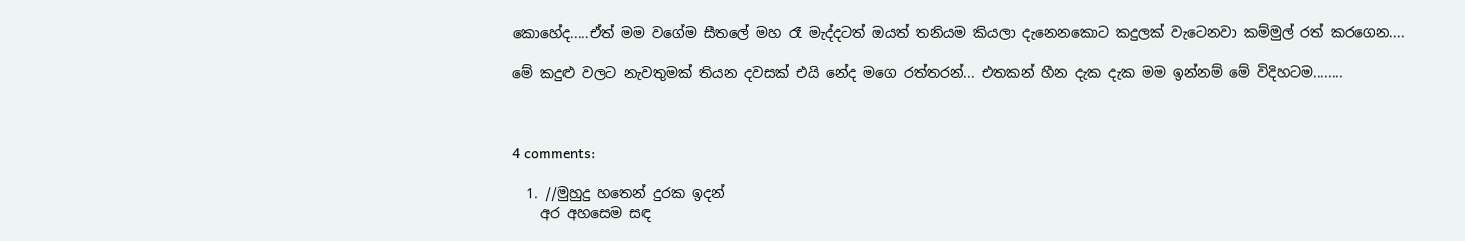කොහේද.....ඒත් මම වගේම සීතලේ මහ රෑ මැද්දටත් ඔයත් තනියම කියලා දැනෙනකොට කදුලක් වැටෙනවා කම්මුල් රත් කරගෙන....

මේ කදුළු වලට නැවතුමක් තියන දවසක් එයි නේද මගෙ රත්තරන්... එතකන් හීන දැක දැක මම ඉන්නම් මේ විදිහටම........



4 comments:

  1. //මුහුදු හතෙන් දුරක ඉදන්
    අර අහසෙම සඳ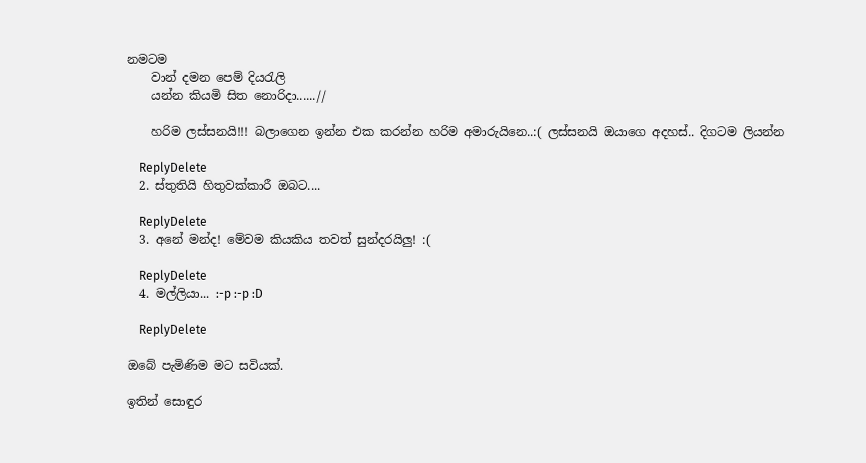නමටම
    වාන් දමන පෙම් දියරැලි
    යන්න කියමි සිත නොරිදා......//

    හරිම ලස්සනයි!!! බලාගෙන ඉන්න එක කරන්න හරිම අමාරුයිනෙ..:( ලස්සනයි ඔයාගෙ අදහස්.. දිගටම ලියන්න

    ReplyDelete
  2. ස්තුතියි හිතුවක්කාරී ඔබට....

    ReplyDelete
  3. අනේ මන්ද! මේවම කියකිය තවත් සුන්දරයිලු! :(

    ReplyDelete
  4. මල්ලියා... :-p :-p :D

    ReplyDelete

ඔබේ පැමිණිම මට සවියක්.

ඉතින් සොඳුර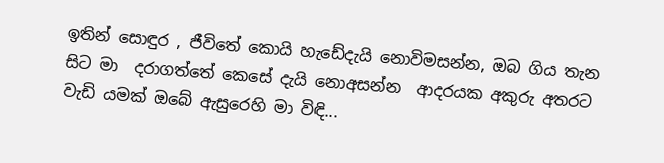ඉතින් සොඳුර , ජීවිතේ කොයි හැඩේදැයි නොවිමසන්න, ඔබ ගිය තැන සිට මා  දරාගත්තේ කෙසේ දැයි නොඅසන්න  ආදරයක අකුරු අතරට වැඩි යමක් ඔබේ ඇසුරෙහි මා විඳි...